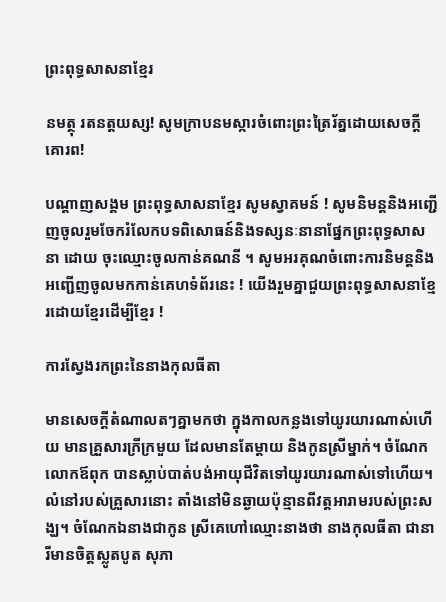ព្រះពុទ្ធសាសនាខ្មែរ

នមត្ថុ រតនត្តយស្ស! សូមក្រាបនមស្ការចំពោះព្រះត្រៃរ័ត្នដោយសេចក្តីគោរព!

បណ្តាញសង្គម ព្រះពុទ្ធសាសនាខ្មែរ សូមស្វាគមន៍ ! សូមនិមន្តនិងអញ្ជើញចូលរួមចែករំលែកបទពិសោធន៍និងទស្សនៈនានាផ្នែកព្រះពុទ្ធសាសនា ដោយ ចុះឈ្មោះចូលកាន់គណនី ។ សូមអរគុណចំពោះការនិមន្តនិងអញ្ជើញចូលមកកាន់គេហទំព័រនេះ ! យើងរួមគ្នាជួយព្រះពុទ្ធសាសនាខ្មែរដោយខ្មែរដើម្បីខ្មែរ !

ការស្វែងរកព្រះនៃនាងកុលធីតា

មានសេចក្តីតំណាលតៗគ្នាមកថា ក្នុងកាលកន្លងទៅយូរយារណាស់ហើយ មានគ្រួសារក្រីក្រមួយ ដែលមានតែម្តាយ និងកូនស្រីម្នាក់។ ចំណែកលោកឪពុក បានស្លាប់បាត់បង់អាយុជីវិតទៅយូរយារណាស់ទៅហើយ។ លំនៅរបស់គ្រួសារនោះ តាំងនៅមិនឆ្ងាយប៉ុន្មានពីវត្តអារាមរបស់ព្រះសង្ឃ។ ចំណែកឯនាងជាកូន ស្រីគេហៅឈ្មោះនាងថា នាងកុលធីតា ជានារីមានចិត្តស្លូតបូត សុភា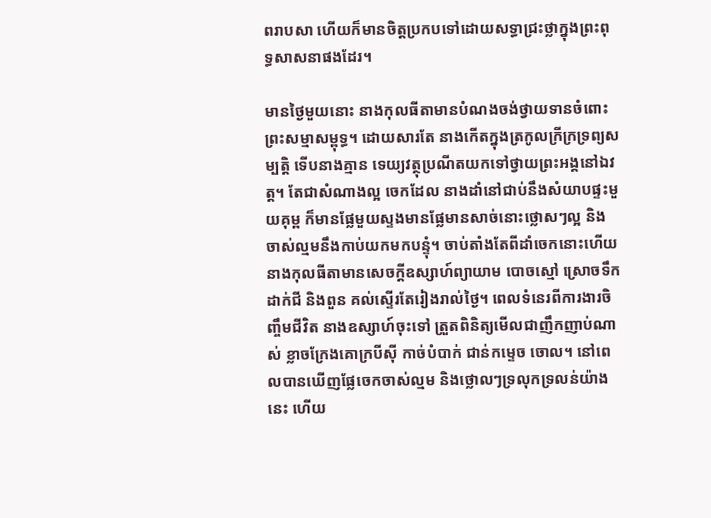ពរាបសា ហើយក៏មានចិត្តប្រកបទៅដោយសទ្ធាជ្រះថ្លាក្នុងព្រះពុទ្ធសាសនាផងដែរ។

មានថ្ងៃមួយនោះ នាងកុលធីតាមានបំណងចង់ថ្វាយទានចំពោះព្រះសម្មាសម្ពុទ្ធ។ ដោយសារតែ នាងកើតក្នុងត្រកូលក្រីក្រទ្រព្យសម្បត្តិ ទើបនាងគ្មាន ទេយ្យវត្ថុប្រណីតយកទៅថ្វាយព្រះអង្គនៅឯវត្ត។ តែជាសំណាងល្អ ចេកដែល នាងដាំនៅជាប់នឹងសំយាបផ្ទះមួយគុម្ព ក៏មានផ្លែមួយស្ទងមានផ្លែមានសាច់នោះថ្លោសៗល្អ និងចាស់ល្មមនឹងកាប់យកមកបន្ទុំ។ ចាប់តាំងតែពីដាំចេកនោះហើយ នាងកុលធីតាមានសេចក្តីឧស្សាហ៍ព្យាយាម បោចស្មៅ ស្រោចទឹកដាក់ជី និងពួន គល់ស្ទើរតែរៀងរាល់ថ្ងៃ។ ពេលទំនេរពីការងារចិញ្ចឹមជីវិត នាងឧស្សាហ៍ចុះទៅ ត្រួតពិនិត្យមើលជាញឹកញាប់ណាស់ ខ្លាចក្រែងគោក្របីស៊ី កាច់បំបាក់ ជាន់កម្ទេច ចោល។ នៅពេលបានឃើញផ្លែចេកចាស់ល្មម និងថ្លោលៗទ្រលុកទ្រលន់យ៉ាងនេះ ហើយ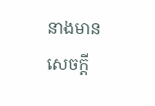នាងមានសេចក្តី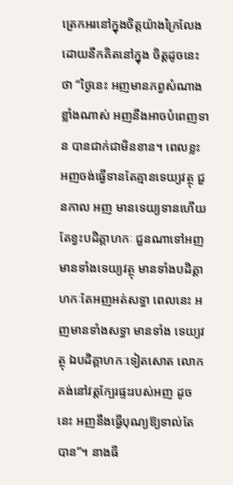ត្រេកអរនៅក្នុងចិត្តយ៉ាងក្រៃលែង ដោយនឹកគិតនៅក្នុង ចិត្តដូចនេះថា “ថ្ងៃនេះ អញមានភព្វសំណាងខ្លាំងណាស់ អញនឹងអាចបំពេញទាន បានជាក់ជាមិនខាន។ ពេលខ្លះ អញចង់ធ្វើទានតែគ្មានទេយ្យវត្ថុ ជួនកាល អញ មានទេយ្យទានហើយ តែខ្វះបដិគ្គាហកៈ ជួនណាទៅអញមានទាំងទេយ្យវត្ថុ មានទាំងបដិគ្គាហកៈតែអញអត់សទ្ធា ពេលនេះ អញមានទាំងសទ្ធា មានទាំង ទេយ្យវត្ថុ ឯបដិគ្គាហកៈទៀតសោត លោកគង់នៅវត្តក្បែរផ្ទះរបស់អញ ដូចនេះ អញនឹងធ្វើបុណ្យឱ្យទាល់តែបាន”។ នាងធី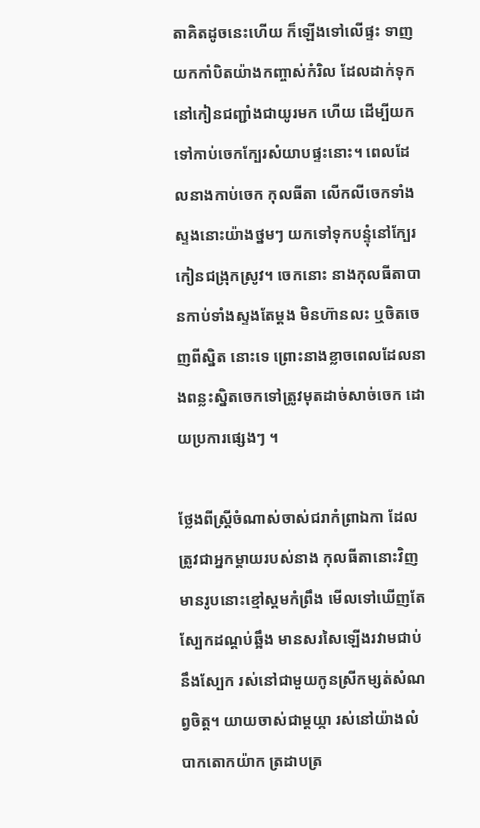តាគិតដូចនេះហើយ ក៏ឡើងទៅលើផ្ទះ ទាញយកកាំបិតយ៉ាងកញ្ចាស់កំរិល ដែលដាក់ទុកនៅកៀនជញ្ជាំងជាយូរមក ហើយ ដើម្បីយកទៅកាប់ចេកក្បែរសំយាបផ្ទះនោះ។ ពេលដែលនាងកាប់ចេក កុលធីតា លើកលីចេកទាំងស្ទងនោះយ៉ាងថ្នមៗ យកទៅទុកបន្ទុំនៅក្បែរកៀនជង្រុកស្រូវ។ ចេកនោះ នាងកុលធីតាបានកាប់ទាំងស្ទងតែម្តង មិនហ៊ានលះ ឬចិតចេញពីស្និត នោះទេ ព្រោះនាងខ្លាចពេលដែលនាងពន្លះស្និតចេកទៅត្រូវមុតដាច់សាច់ចេក ដោយប្រការផ្សេងៗ ។

ថ្លែងពីស្ត្រីចំណាស់ចាស់ជរាកំព្រាឯកា ដែលត្រូវជាអ្នកម្តាយរបស់នាង កុលធីតានោះវិញ មានរូបនោះខ្មៅស្គមកំព្រឹង មើលទៅឃើញតែស្បែកដណ្តប់ឆ្អឹង មានសរសៃឡើងរវាមជាប់នឹងស្បែក រស់នៅជាមួយកូនស្រីកម្សត់សំណព្វចិត្ត។ យាយចាស់ជាម្តយ្កា រស់នៅយ៉ាងលំបាកតោកយ៉ាក ត្រដាបត្រ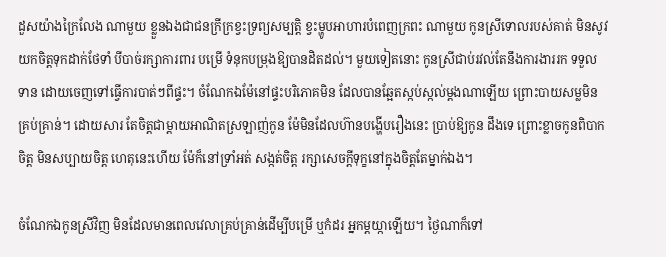ដួសយ៉ាងក្រៃលែង ណាមួយ ខ្លួនឯងជាជនក្រីក្រខ្វះទ្រព្យសម្បត្តិ ខ្វះម្ហូបអាហារបំពេញក្រពះ ណាមួយ កូនស្រីទោលរបស់គាត់ មិនសូវយកចិត្តទុកដាក់ថែទាំ បីបាច់រក្សាការពារ បម្រើ ទំនុកបម្រុងឱ្យបានដិតដល់។ មួយទៀតនោះ កូនស្រីជាប់រវល់តែនឹងការងាររក ទទួលទាន ដោយចេញទៅធ្វើការបាត់ៗពីផ្ទះ។ ចំណែកឯម៉ែនៅផ្ទះបរិភោគមិន ដែលបានឆ្អែតស្កប់ស្កល់ម្តងណាឡើយ ព្រោះបាយសម្លមិនគ្រប់គ្រាន់។ ដោយសារ តែចិត្តជាម្តាយអាណិតស្រឡាញ់កូន ម៉ែមិនដែលហ៊ានបង្ហើបរឿងនេះ ប្រាប់ឱ្យកូន ដឹងទេ ព្រោះខ្លាចកូនពិបាកចិត្ត មិនសប្បាយចិត្ត ហេតុនេះហើយ ម៉ែក៏នៅទ្រាំអត់ សង្កត់ចិត្ត រក្សាសេចក្តីទុក្ខនៅក្នុងចិត្តតែម្នាក់ឯង។

ចំណែកឯកូនស្រីវិញ មិនដែលមានពេលវេលាគ្រប់គ្រាន់ដើម្បីបម្រើ ឬកំដរ អ្នកម្តយ្កាឡើយ។ ថ្ងៃណាក៏ទៅ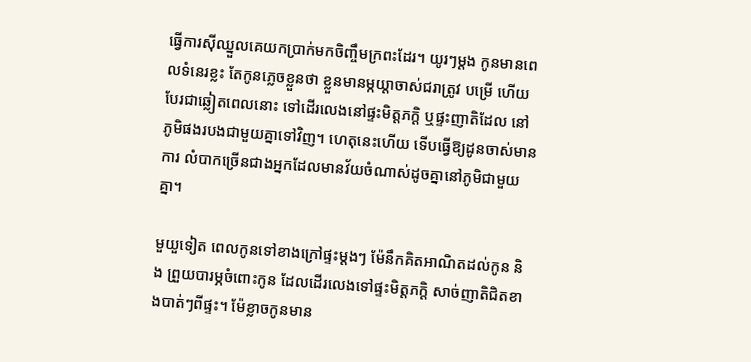ធ្វើការស៊ីឈ្នួលគេយកប្រាក់មកចិញ្ចឹមក្រពះដែរ។ យូរៗម្តង កូនមានពេលទំនេរខ្លះ តែកូនភ្លេចខ្លួនថា ខ្លួនមានម្កយ្តាចាស់ជរាត្រូវ បម្រើ ហើយបែរជាឆ្លៀតពេលនោះ ទៅដើរលេងនៅផ្ទះមិត្តភក្តិ ឬផ្ទះញាតិដែល នៅភូមិផងរបងជាមួយគ្នាទៅវិញ។ ហេតុនេះហើយ ទើបធ្វើឱ្យដូនចាស់មានការ លំបាកច្រើនជាងអ្នកដែលមានវ័យចំណាស់ដូចគ្នានៅភូមិជាមួយគ្នា។

មួយួទៀត ពេលកូនទៅខាងក្រៅផ្ទះម្តងៗ ម៉ែនឹកគិតអាណិតដល់កូន និង ព្រួយបារម្ភចំពោះកូន ដែលដើរលេងទៅផ្ទះមិត្តភក្តិ សាច់ញាតិជិតខាងបាត់ៗពីផ្ទះ។ ម៉ែខ្លាចកូនមាន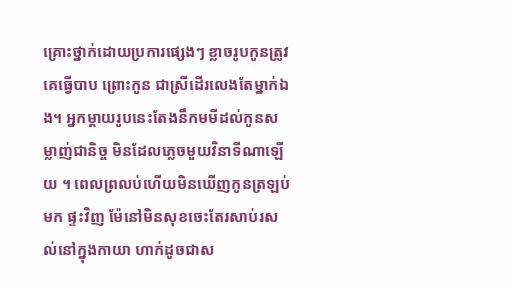គ្រោះថ្នាក់ដោយប្រការផ្សេងៗ ខ្លាចរូបកូនត្រូវគេធ្វើបាប ព្រោះកូន ជាស្រីដើរលេងតែម្នាក់ឯង។ អ្នកម្តាយរូបនេះតែងនឹកមមីដល់កូនសម្លាញ់ជានិច្ច មិនដែលភ្លេចមួយវិនាទីណាឡើយ ។ ពេលព្រលប់ហើយមិនឃើញកូនត្រឡប់មក ផ្ទះវិញ ម៉ែនៅមិនសុខចេះតែរសាប់រសល់នៅក្នុងកាយា ហាក់ដូចជាស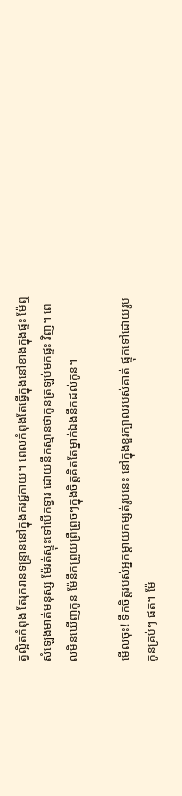ត្វល្អិតកំពុង តែរុករានទន្ទ្រាននៅក្នុងករជ្ជកាយ។ ពេលកំពុងតែធ្វើក្នុងនៅខាងក្នុងផ្ទះ ម៉ែឮ សំឡេងមាត់មនុស្ស ម៉ែរត់ស្ទុះទៅបើកទ្វារ ដោយនឹកស្មានថាកូនត្រឡប់មកផ្ទះ វិញ។ ពេលមិនឃើញកូន ម៉ែនឹកព្រួយព្រឺព្រួចៗក្នុងចិត្តគិតតែម្នាក់ឯងនឹកដល់កូន។

មើលចុះ! ទឹកចិត្តរបស់អ្នកម្តាយកម្សត់រូបនេះ នៅក្នុងខួរក្បាលរបស់គាត់ ផ្ទុកទៅដោយរូបកូនគ្រប់ៗ ផត។ ម៉ែ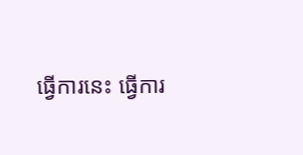ធ្វើការនេះ ធ្វើការ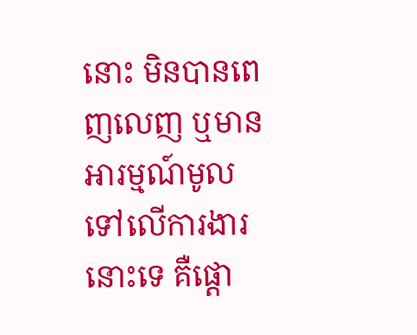នោះ មិនបានពេញលេញ ឬមានអារម្មណ៍មូលទៅលើការងារនោះទេ គឺផ្តោ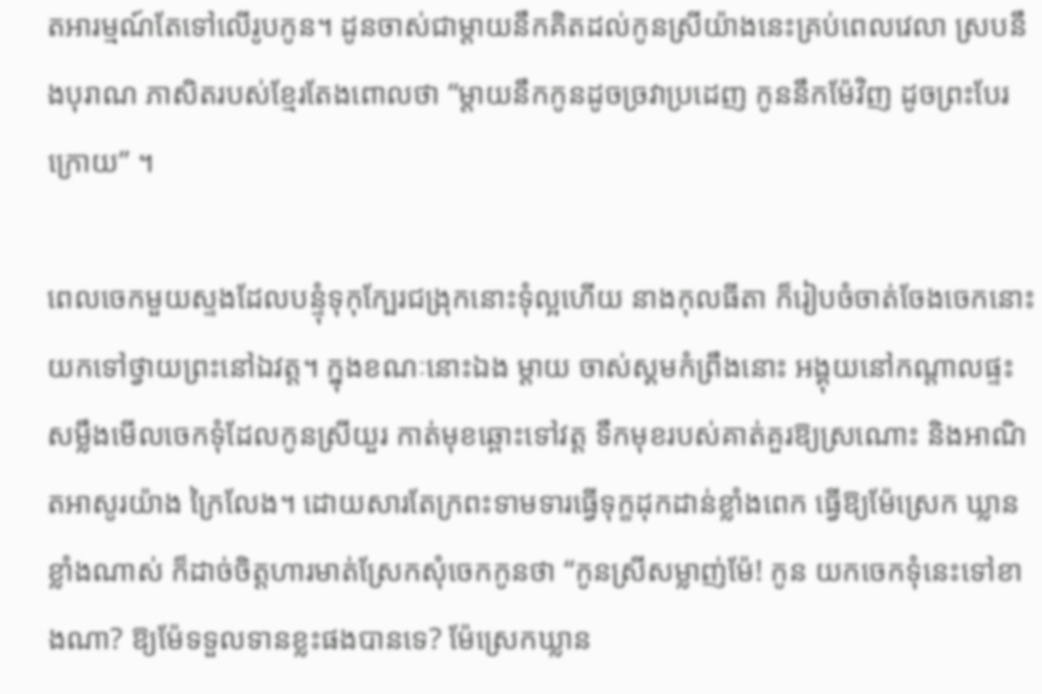តអារម្មណ៍តែទៅលើរូបកូន។ ដូនចាស់ជាម្តាយនឹកគិតដល់កូនស្រីយ៉ាងនេះគ្រប់ពេលវេលា ស្របនឹងបុរាណ ភាសិតរបស់ខ្មែរតែងពោលថា “ម្តាយនឹកកូនដូចច្រវាប្រដេញ កូននឹកម៉ែវិញ ដូចព្រះបែរក្រោយ” ។

ពេលចេកមួយស្ទងដែលបន្ទុំទុកុក្បែរជង្រុកនោះទុំល្អហើយ នាងកុលធីតា ក៏រៀបចំចាត់ចែងចេកនោះ យកទៅថ្វាយព្រះនៅឯវត្ត។ ក្នុងខណៈនោះឯង ម្តាយ ចាស់ស្គមកំព្រឹងនោះ អង្គុយនៅកណ្តាលផ្ទះ សម្លឹងមើលចេកទុំដែលកូនស្រីយួរ កាត់មុខឆ្ពោះទៅវត្ត ទឹកមុខរបស់គាត់គួរឱ្យស្រណោះ និងអាណិតអាសូរយ៉ាង ក្រៃលែង។ ដោយសារតែក្រពះទាមទារធ្វើទុក្ខដុកដាន់ខ្លាំងពេក ធ្វើឱ្យម៉ែស្រេក ឃ្លានខ្លាំងណាស់ ក៏ដាច់ចិត្តហារមាត់ស្រែកសុំចេកកូនថា “កូនស្រីសម្លាញ់ម៉ែ! កូន យកចេកទុំនេះទៅខាងណា? ឱ្យម៉ែទទួលទានខ្លះផងបានទេ? ម៉ែស្រេកឃ្លាន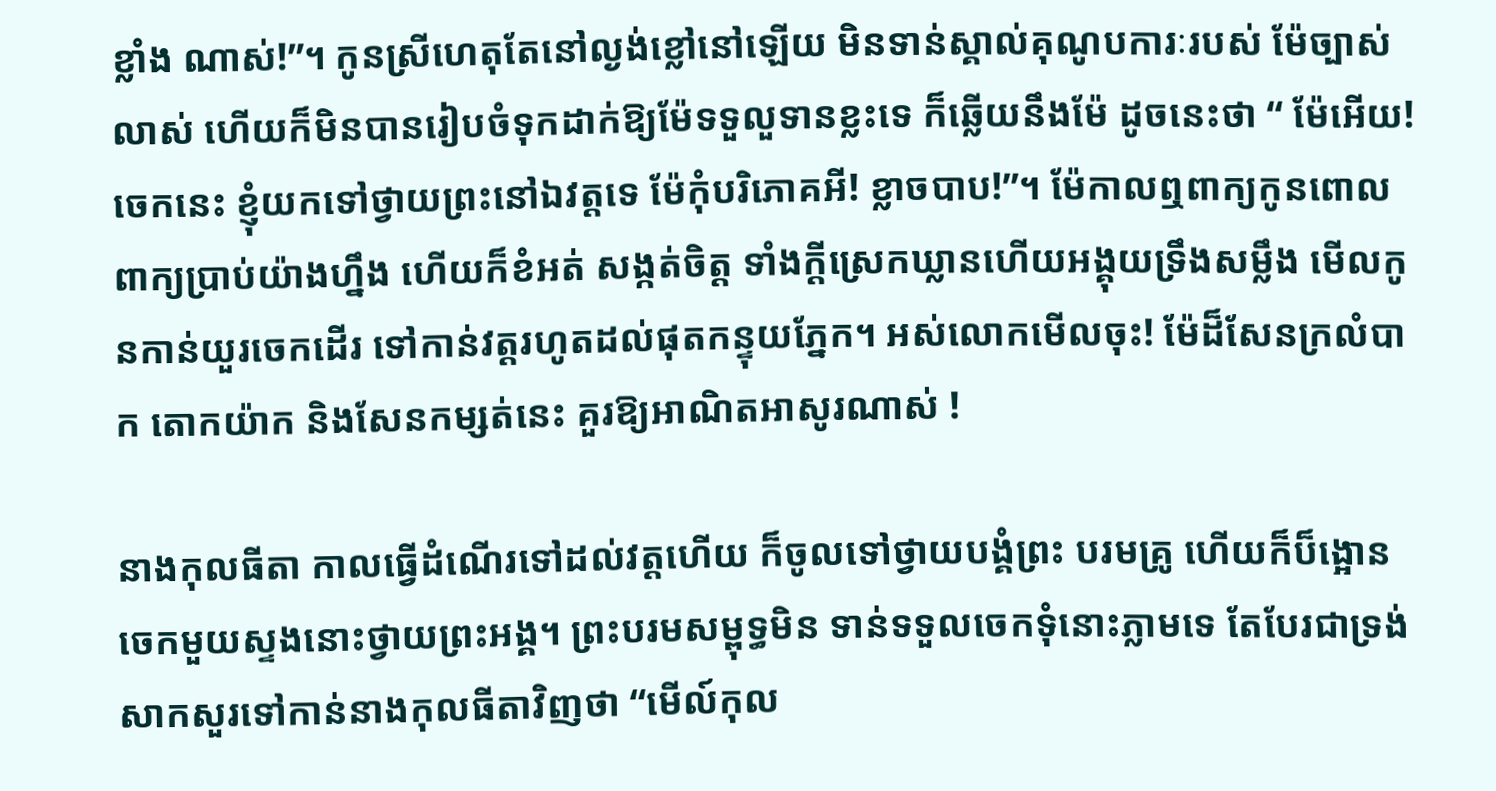ខ្លាំង ណាស់!”។ កូនស្រីហេតុតែនៅល្ងង់ខ្លៅនៅឡើយ មិនទាន់ស្គាល់គុណូបការៈរបស់ ម៉ែច្បាស់លាស់ ហើយក៏មិនបានរៀបចំទុកដាក់ឱ្យម៉ែទទួលួទានខ្លះទេ ក៏ឆ្លើយនឹងម៉ែ ដូចនេះថា “ ម៉ែអើយ! ចេកនេះ ខ្ញុំយកទៅថ្វាយព្រះនៅឯវត្តទេ ម៉ែកុំបរិភោគអី! ខ្លាចបាប!”។ ម៉ែកាលឮពាក្យកូនពោលពាក្យប្រាប់យ៉ាងហ្នឹង ហើយក៏ខំអត់ សង្កត់ចិត្ត ទាំងក្តីស្រេកឃ្លានហើយអង្គុយទ្រឹងសម្លឹង មើលកូនកាន់យួរចេកដើរ ទៅកាន់វត្តរហូតដល់ផុតកន្ទុយភ្នែក។ អស់លោកមើលចុះ! ម៉ែដ៏សែនក្រលំបាក តោកយ៉ាក និងសែនកម្សត់នេះ គួរឱ្យអាណិតអាសូរណាស់ !

នាងកុលធីតា កាលធ្វើដំណើរទៅដល់វត្តហើយ ក៏ចូលទៅថ្វាយបង្គំព្រះ បរមគ្រូ ហើយក៏ប៏ង្អោនចេកមួយស្ទងនោះថ្វាយព្រះអង្គ។ ព្រះបរមសម្ពុទ្ធមិន ទាន់ទទួលចេកទុំនោះភ្លាមទេ តែបែរជាទ្រង់សាកសួរទៅកាន់នាងកុលធីតាវិញថា “មើល៍កុល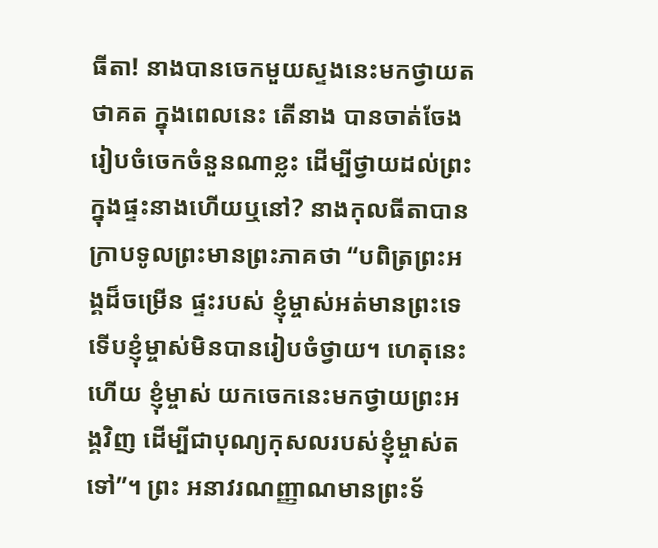ធីតា! នាងបានចេកមួយស្ទងនេះមកថ្វាយតថាគត ក្នុងពេលនេះ តើនាង បានចាត់ចែងរៀបចំចេកចំនួនណាខ្លះ ដើម្បីថ្វាយដល់ព្រះក្នុងផ្ទះនាងហើយឬនៅ? នាងកុលធីតាបានក្រាបទូលព្រះមានព្រះភាគថា “បពិត្រព្រះអង្គដ៏ចម្រើន ផ្ទះរបស់ ខ្ញុំម្ចាស់អត់មានព្រះទេ ទើបខ្ញុំម្ចាស់មិនបានរៀបចំថ្វាយ។ ហេតុនេះហើយ ខ្ញុំម្ចាស់ យកចេកនេះមកថ្វាយព្រះអង្គវិញ ដើម្បីជាបុណ្យកុសលរបស់ខ្ញុំម្ចាស់តទៅ”។ ព្រះ អនាវរណញ្ញាណមានព្រះទ័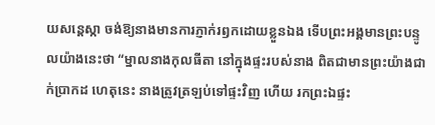យសន្តេស្កា ចង់ឱ្យនាងមានការភ្ញាក់រឭកដោយខ្លួនឯង ទើបព្រះអង្គមានព្រះបន្ទូលយ៉ាងនេះថា “ម្នាលនាងកុលធីតា នៅក្នុងផ្ទះរបស់នាង ពិតជាមានព្រះយ៉ាងជាក់ប្រាកដ ហេតុនេះ នាងត្រូវត្រឡប់ទៅផ្ទះវិញ ហើយ រកព្រះឯផ្ទះ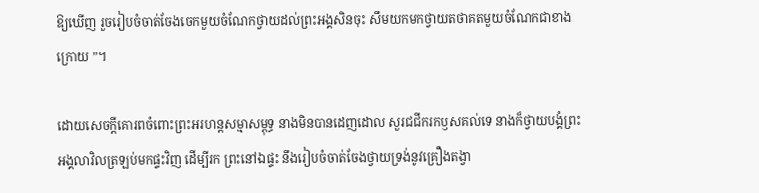ឱ្យឃើញ រួចរៀបចំចាត់ចែងចេកមួយចំណែកថ្វាយដល់ព្រះអង្គសិនចុះ សឹមយកមកថ្វាយតថាគតមួយចំណែកជាខាងក្រោយ ”។

ដោយសេចក្តីគោរពចំពោះព្រះអរហន្តសម្មាសម្ពុទ្ធ នាងមិនបានដេញដោល សួរជជីករកឫសគល់ទេ នាងក៏ថ្វាយបង្គំព្រះអង្គលាវិលត្រឡប់មកផ្ទះវិញ ដើម្បីរក ព្រះនៅឯផ្ទះ នឹងរៀបចំចាត់ចែងថ្វាយទ្រង់នូវគ្រឿងតង្វា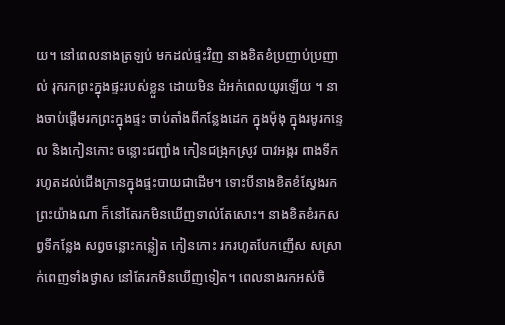យ។ នៅពេលនាងត្រឡប់ មកដល់ផ្ទះវិញ នាងខិតខំប្រញាប់ប្រញាល់ រុករកព្រះក្នុងផ្ទះរបស់ខ្លួន ដោយមិន ដំអក់ពេលយូរឡើយ ។ នាងចាប់ផ្តើមរកព្រះក្នុងផ្ទះ ចាប់តាំងពីកន្លែងដេក ក្នុងម៉ុងុ ក្នុងរមូរកន្ទេល និងកៀនកោះ ចន្លោះជញ្ជាំង កៀនជង្រុកស្រូវ បាវអង្ករ ពាងទឹក រហូតដល់ជើងក្រានក្នុងផ្ទះបាយជាដើម។ ទោះបីនាងខិតខំស្វែងរកព្រះយ៉ាងណា ក៏នៅតែរកមិនឃើញទាល់តែសោះ។ នាងខិតខំរកសព្វទីកន្លែង សព្វចន្លោះកន្លៀត កៀនកោះ រករហូតបែកញើស សស្រាក់ពេញទាំងថ្ងាស នៅតែរកមិនឃើញទៀត។ ពេលនាងរកអស់ចិ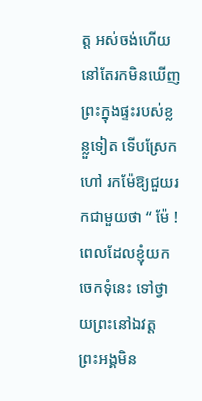ត្ត អស់ចង់ហើយ នៅតែរកមិនឃើញព្រះក្នុងផ្ទះរបស់ខ្លន្លួទៀត ទើបស្រែកហៅ រកម៉ែឱ្យជួយរកជាមួយថា “ ម៉ែ ! ពេលដែលខ្ញុំយកចេកទុំនេះ ទៅថ្វាយព្រះនៅឯវត្ត ព្រះអង្គមិន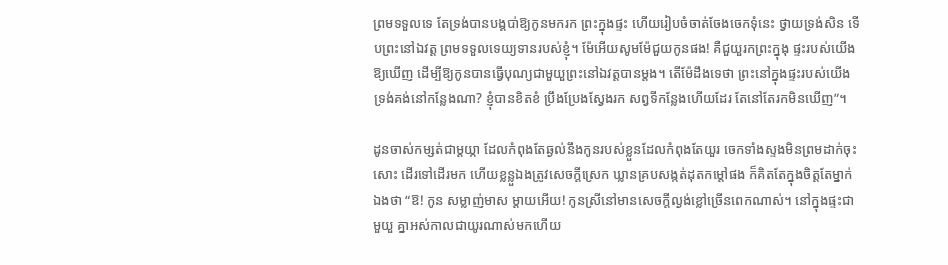ព្រមទទួលទេ តែទ្រង់បានបង្គបា់ឱ្យកូនមករក ព្រះក្នុងផ្ទះ ហើយរៀបចំចាត់ចែងចេកទុំនេះ ថ្វាយទ្រង់សិន ទើបព្រះនៅឯវត្ត ព្រមទទួលទេយ្យទានរបស់ខ្ញុំ។ ម៉ែអើយសូមម៉ែជួយកូនផង! គឺជួយួរកព្រះក្នុងុ ផ្ទះរបស់យើងឱ្យឃើញ ដើម្បីឱ្យកូនបានធ្វើបុណ្យជាមួយួព្រះនៅឯវត្តបានម្តង។ តើម៉ែដឹងទេថា ព្រះនៅក្នុងផ្ទះរបស់យើង ទ្រង់គង់នៅកន្លែងណា? ខ្ញុំបានខិតខំ ប្រឹងប្រែងស្វែងរក សព្វទីកន្លែងហើយដែរ តែនៅតែរកមិនឃើញ”។

ដូនចាស់កម្សត់ជាម្តយ្កា ដែលកំពុងតែឆ្ងល់នឹងកូនរបស់ខ្លួនដែលកំពុងតែយួរ ចេកទាំងស្ទងមិនព្រមដាក់ចុះសោះ ដើរទៅដើរមក ហើយខ្លន្លួឯងត្រូវសេចក្តីស្រេក ឃ្លានគ្របសង្កត់ដុតកម្តៅផង ក៏គិតតែក្នុងចិត្តតែម្នាក់ឯងថា “ឱ! កូន សម្លាញ់មាស ម្តាយអើយ! កូនស្រីនៅមានសេចក្តីល្ងង់ខ្លៅច្រើនពេកណាស់។ នៅក្នុងផ្ទះជាមួយួ គ្នាអស់កាលជាយូរណាស់មកហើយ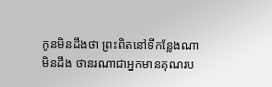កូនមិនដឹងថា ព្រះពិតនៅទីកន្លែងណា មិនដឹង ថានរណាជាអ្នកមានគុណរប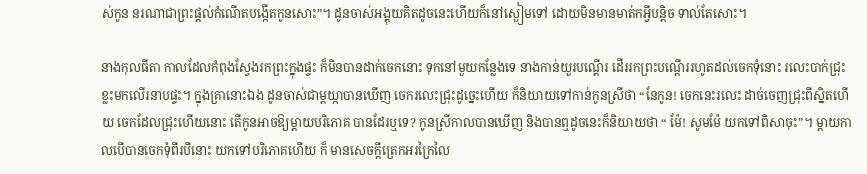ស់កូន នរណាជាព្រះផ្តល់កំណើតបង្កើតកូនសោះ”។ ដូនចាស់អង្គុយគិតដូចនេះហើយក៏នៅស្ងៀមទៅ ដោយមិនមានមាត់កអ្វីបន្តិច ទាល់តែសោះ។

នាងកុលធីតា កាលដែលកំពុងស្វែងរកព្រះក្នុងផ្ទះ ក៏មិនបានដាក់ចេកនោះ ទុកនៅមួយកន្លែងទេ នាងកាន់យួរបណ្តើរ ដើររកព្រះបណ្តើររហូតដល់ចេកទុំនោះ រលេះបាក់ជ្រុះខ្លះមកលើរនាបផ្ទះ។ ក្នុងគ្រានោះឯង ដូនចាស់ជាម្តយ្កាបានឃើញ ចេករលេះជ្រុះដូច្នេះហើយ ក៏និយាយទៅកាន់កូនស្រីថា “នែកូន! ចេកនេះរលេះ ដាច់ចេញជ្រុះពីស្និតហើយ ចេកដែលជ្រុះហើយនោះ តើកូនអាចឱ្យម្តាយបរិភោគ បានដែរឬទេ? កូនស្រីកាលបានឃើញ និងបានឮដូចនេះក៏និយាយថា “ ម៉ែ! សូមម៉ែ យកទៅពិសាចុះ”។ ម្តាយកាលបើបានចេកទុំពីរបីនោះ យកទៅបរិភោគហើយ ក៏ មានសេចក្តីត្រេកអរក្រៃលៃ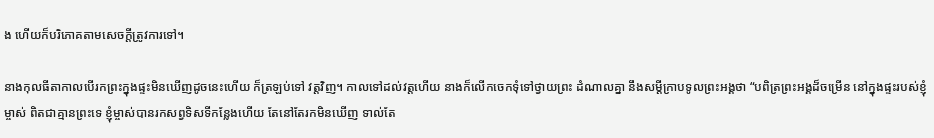ង ហើយក៏បរិភោគតាមសេចក្តីត្រូវការទៅ។

នាងកុលធីតាកាលបើរកព្រះក្នុងផ្ទះមិនឃើញដូចនេះហើយ ក៏ត្រឡប់ទៅ វត្តវិញ។ កាលទៅដល់វត្តហើយ នាងក៏លើកចេកទុំទៅថ្វាយព្រះ ដំណាលគ្នា នឹងសម្តីក្រាបទូលព្រះអង្គថា “បពិត្រព្រះអង្គដ៏ចម្រើន នៅក្នុងផ្ទះរបស់ខ្ញុំម្ចាស់ ពិតជាគ្មានព្រះទេ ខ្ញុំម្ចាស់បានរកសព្វទិសទីកន្លែងហើយ តែនៅតែរកមិនឃើញ ទាល់តែ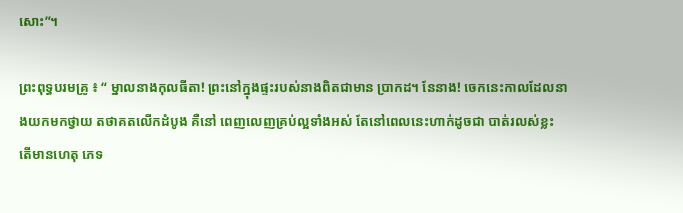សោះ”។

ព្រះពុទ្ធបរមគ្រូ ៖ “ ម្នាលនាងកុលធីតា! ព្រះនៅក្នុងផ្ទះរបស់នាងពិតជាមាន ប្រាកដ។ នែនាង! ចេកនេះកាលដែលនាងយកមកថ្វាយ តថាគតលើកដំបូង គឺនៅ ពេញលេញគ្រប់ល្អទាំងអស់ តែនៅពេលនេះហាក់ដូចជា បាត់រលស់ខ្លះ តើមានហេតុ ភេទ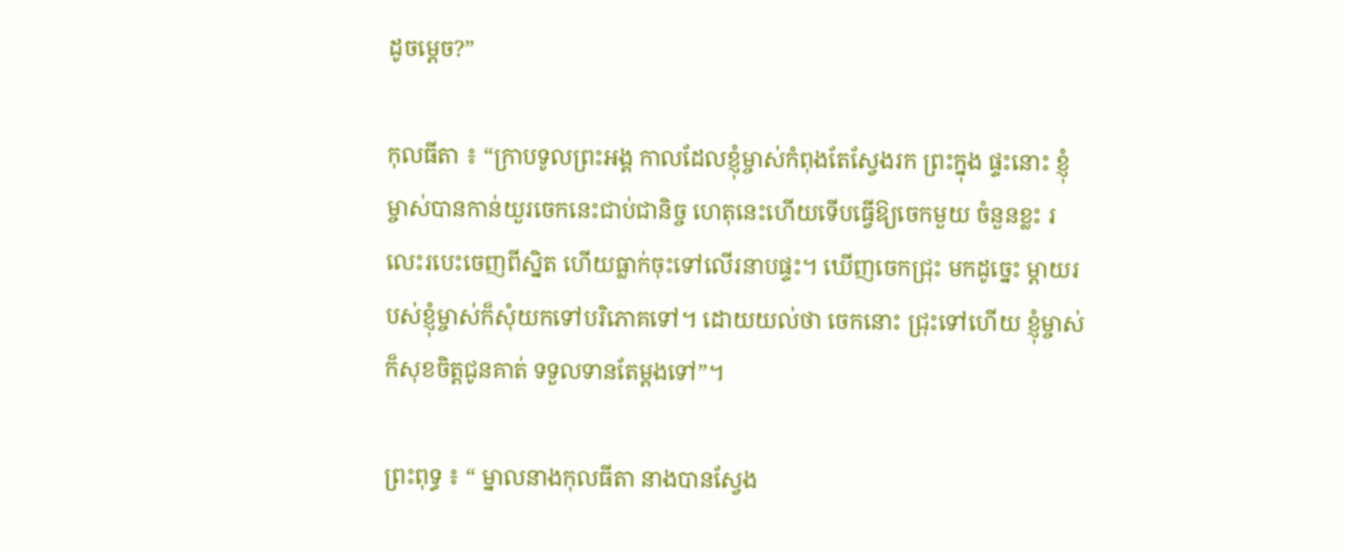ដូចម្តេច?”

កុលធីតា ៖ “ក្រាបទូលព្រះអង្គ កាលដែលខ្ញុំម្ចាស់កំពុងតែស្វែងរក ព្រះក្នុង ផ្ទះនោះ ខ្ញុំម្ចាស់បានកាន់យួរចេកនេះជាប់ជានិច្ច ហេតុនេះហើយទើបធ្វើឱ្យចេកមួយ ចំនួនខ្លះ រលេះរបេះចេញពីស្និត ហើយធ្លាក់ចុះទៅលើរនាបផ្ទះ។ ឃើញចេកជ្រុះ មកដូច្នេះ ម្តាយរបស់ខ្ញុំម្ចាស់ក៏សុំយកទៅបរិភោគទៅ។ ដោយយល់ថា ចេកនោះ ជ្រុះទៅហើយ ខ្ញុំម្ចាស់ក៏សុខចិត្តជូនគាត់ ទទួលទានតែម្តងទៅ”។

ព្រះពុទ្ធ ៖ “ ម្នាលនាងកុលធីតា នាងបានស្វែង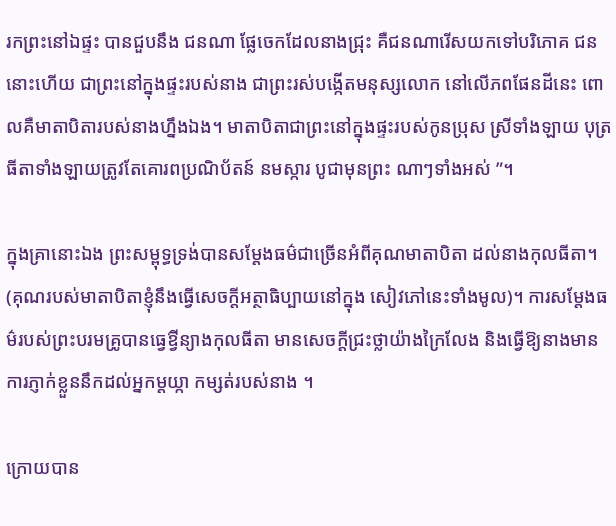រកព្រះនៅឯផ្ទះ បានជួបនឹង ជនណា ផ្លែចេកដែលនាងជ្រុះ គឺជនណារើសយកទៅបរិភោគ ជននោះហើយ ជាព្រះនៅក្នុងផ្ទះរបស់នាង ជាព្រះរស់បង្កើតមនុស្សលោក នៅលើភពផែនដីនេះ ពោលគឺមាតាបិតារបស់នាងហ្នឹងឯង។ មាតាបិតាជាព្រះនៅក្នុងផ្ទះរបស់កូនប្រុស ស្រីទាំងឡាយ បុត្រធីតាទាំងឡាយត្រូវតែគោរពប្រណិប័តន៍ នមស្ការ បូជាមុនព្រះ ណាៗទាំងអស់ ”។

ក្នុងគ្រានោះឯង ព្រះសម្ពុទ្ធទ្រង់បានសម្តែងធម៌ជាច្រើនអំពីគុណមាតាបិតា ដល់នាងកុលធីតា។ (គុណរបស់មាតាបិតាខ្ញុំនឹងធ្វើសេចក្តីអត្ថាធិប្បាយនៅក្នុង សៀវភៅនេះទាំងមូល)។ ការសម្តែងធម៌របស់ព្រះបរមគ្រូបានធ្វេឱ្វីន្យាងកុលធីតា មានសេចក្តីជ្រះថ្លាយ៉ាងក្រៃលែង និងធ្វើឱ្យនាងមានការភ្ញាក់ខ្លួននឹកដល់អ្នកម្តយ្កា កម្សត់របស់នាង ។

ក្រោយបាន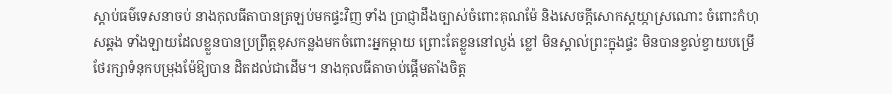ស្តាប់ធម៌ទេសនាចប់ នាងកុលធីតាបានត្រឡប់មកផ្ទះវិញ ទាំង ប្រាជ្ញាដឹងច្បាស់ចំពោះគុណម៉ែ និងសេចក្តីសោកស្តយ្កាស្រណោះ ចំពោះកំហុសឆ្គង ទាំងឡាយដែលខ្លួនបានប្រព្រឹត្តខុសកន្លងមកចំពោះអ្នកម្តាយ ព្រោះតែខ្លួននៅល្ងង់ ខ្លៅ មិនស្គាល់ព្រះក្នុងផ្ទះ មិនបានខ្វល់ខ្វាយបម្រើ ថែរក្សាទំនុកបម្រុងម៉ែឱ្យបាន ដិតដល់ជាដើម។ នាងកុលធីតាចាប់ផ្តើមតាំងចិត្ត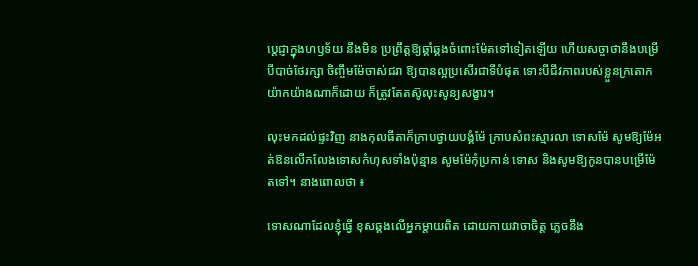ប្តេជ្ញាក្នុងហឫទ័យ នឹងមិន ប្រព្រឹត្តឱ្យឆ្គាំឆ្គងចំពោះម៉ែតទៅទៀតឡើយ ហើយសច្ចាថានឹងបម្រើ បីបាច់ថែរក្សា ចិញ្ចឹមម៉ែចាស់ជរា ឱ្យបានល្អប្រសើរជាទីបំផុត ទោះបីជីវភាពរបស់ខ្លួនក្រតោក យ៉ាកយ៉ាងណាក៏ដោយ ក៏ត្រូវតែតស៊ូលុះសូន្យសង្ខារ។

លុះមកដល់ផ្ទះវិញ នាងកុលធីតាក៏ក្រាបថ្វាយបង្គំម៉ែ ក្រាបសំពះស្មារលា ទោសម៉ែ សូមឱ្យម៉ែអត់ឱនលើកលែងទោសកំហុសទាំងប៉ុន្មាន សូមម៉ែកុំប្រកាន់ ទោស និងសូមឱ្យកូនបានបម្រើម៉ែតទៅ។ នាងពោលថា ៖

ទោសណាដែលខ្ញុំធ្វើ ខុសឆ្គងលើអ្នកម្តាយពិត ដោយកាយវាចាចិត្ត ភ្លេចនឹង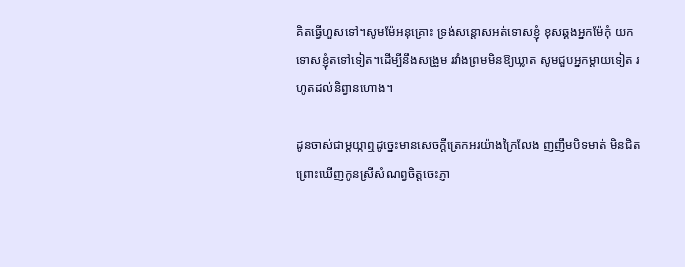គិតធ្វើហួសទៅ។សូមម៉ែអនុគ្រោះ ទ្រង់សន្តោសអត់ទោសខ្ញុំ ខុសឆ្គងអ្នកម៉ែកុំ យកទោសខ្ញុំតទៅទៀត។ដើម្បីនឹងសង្រួម រវាំងព្រមមិនឱ្យឃ្លាត សូមជួបអ្នកម្តាយទៀត រហូតដល់និព្វានហោង។

ដូនចាស់ជាម្តយ្កាឮដូច្នេះមានសេចក្តីត្រេកអរយ៉ាងក្រៃលែង ញញឹមបិទមាត់ មិនជិត ព្រោះឃើញកូនស្រីសំណព្វចិត្តចេះភ្ញា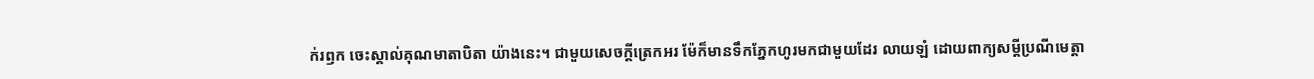ក់រឭក ចេះស្គាល់គុណមាតាបិតា យ៉ាងនេះ។ ជាមួយសេចក្តីត្រេកអរ ម៉ែក៏មានទឹកភ្នែកហូរមកជាមួយដែរ លាយឡំ ដោយពាក្យសម្តីប្រណីមេត្តា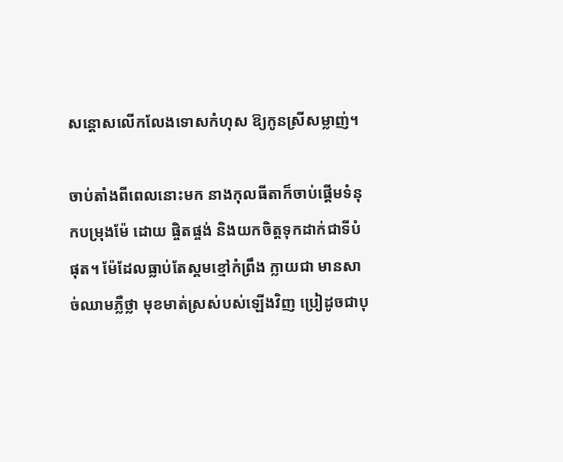សន្តោសលើកលែងទោសកំហុស ឱ្យកូនស្រីសម្លាញ់។

ចាប់តាំងពីពេលនោះមក នាងកុលធីតាក៏ចាប់ផ្តើមទំនុកបម្រុងម៉ែ ដោយ ផ្ចិតផ្ចង់ និងយកចិត្តទុកដាក់ជាទីបំផុត។ ម៉ែដែលធ្លាប់តែស្គមខ្មៅកំព្រឹង ក្លាយជា មានសាច់ឈាមភ្លឺថ្លា មុខមាត់ស្រស់បស់ឡើងវិញ ប្រៀដូចជាបុ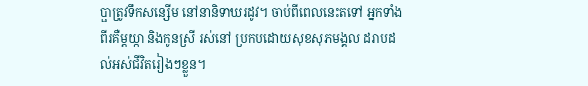ប្ផាត្រូវទឹកសន្សើម នៅនានិទាឃរដូវ។ ចាប់ពីពេលនេះតទៅ អ្នកទាំងពីរគឺម្តយ្កា និងកូនស្រី រស់នៅ ប្រកបដោយសុខសុភមង្គល ដរាបដល់អស់ជីវិតរៀងៗខ្លួន។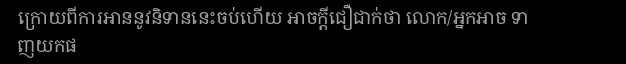ក្រោយពីការអាននូវនិទាននេះចប់ហើយ អាចក្តីជឿជាក់ថា លោក/អ្នកអាច ទាញយកផ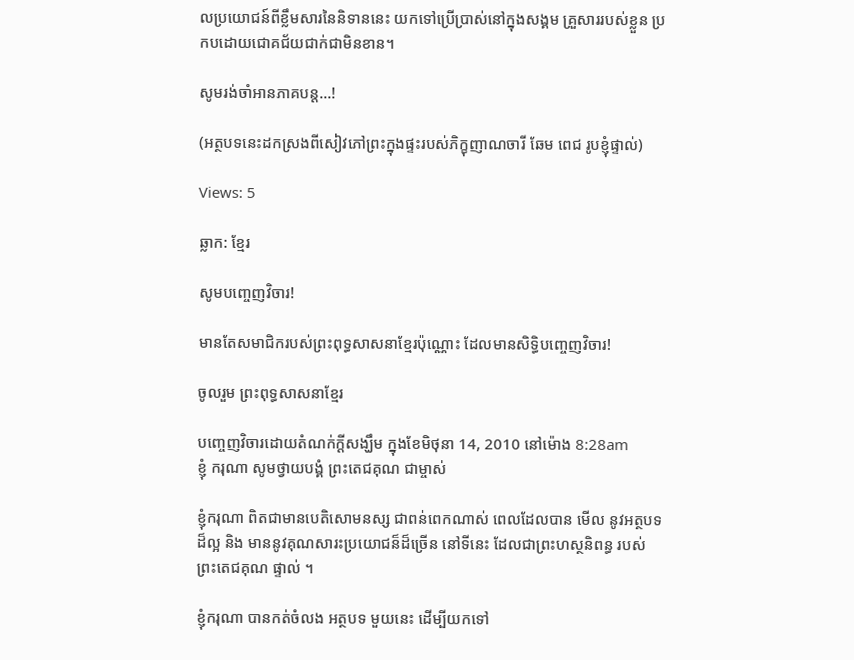លប្រយោជន៍ពីខ្លឹមសារនៃនិទាននេះ យកទៅប្រើប្រាស់នៅក្នុងសង្គម គ្រួសាររបស់ខ្លួន ប្រកបដោយជោគជ័យជាក់ជាមិនខាន។

សូមរង់ចាំអានភាគបន្ត...!

(អត្ថបទនេះដកស្រងពីសៀវភៅព្រះក្នុងផ្ទះរបស់ភិក្ខុញាណចារី ឆែម ពេជ រូបខ្ញុំផ្ទាល់)

Views: 5

ឆ្លាក: ខ្មែរ

សូមបញ្ចេញវិចារ!

មានតែសមាជិករបស់ព្រះពុទ្ធសាសនាខ្មែរប៉ុណ្ណោះ ដែលមានសិទ្ធិបញ្ចេញវិចារ!

ចូលរួម ព្រះពុទ្ធសាសនាខ្មែរ

បញ្ចេញវិចារដោយតំណក់ក្ដីសង្ឃឹម ក្នុងខែមិថុនា 14, 2010 នៅម៉ោង 8:28am
ខ្ញុំ ករុណា សូមថ្វាយបង្គំ ព្រះតេជគុណ ជាម្ចាស់

ខ្ញុំករុណា ពិតជាមានបេតិសោមនស្ស ជាពន់ពេកណាស់ ពេលដែលបាន មើល នូវអត្ថបទ ដ៏ល្អ និង មាននូវគុណសារះប្រយោជន៏ដ៏ច្រើន នៅទីនេះ ដែលជាព្រះហស្ថនិពន្ធ របស់ ព្រះតេជគុណ ផ្ទាល់ ។

ខ្ញុំករុណា បានកត់ចំលង អត្ថបទ មួយនេះ ដើម្បីយកទៅ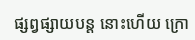ផ្សព្វផ្សាយបន្ដ នោះហើយ ក្រោ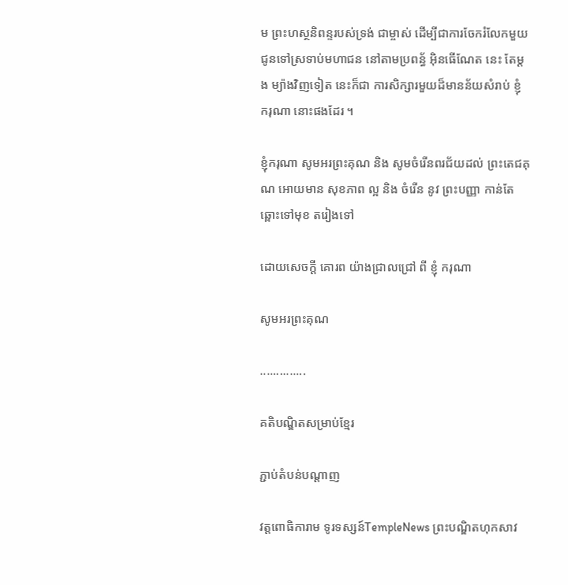ម ព្រះហស្ថនិពន្ទរបស់ទ្រង់ ជាម្ចាស់ ដើម្បីជាការចែករំលែកមួយ ជូនទៅស្រទាប់មហាជន នៅតាមប្រពន្ធ័ អ៊ិនធើណែត នេះ តែម្ដង ម្យ៉ាងវិញទៀត នេះក៏ជា ការសិក្សារមួយដ៏មានន័យសំរាប់ ខ្ញុំ ករុណា នោះផងដែរ ។

ខ្ញុំករុណា សូមអរព្រះគុណ និង សូមចំរើនពរជ័យដល់ ព្រះតេជគុណ អោយមាន សុខភាព ល្អ និង ចំរើន នូវ ព្រះបញ្ញា កាន់តែឆ្ពោះទៅមុខ តរៀងទៅ

ដោយសេចក្ដី គោរព យ៉ាងជ្រាលជ្រៅ ពី ខ្ញុំ ករុណា

សូមអរព្រះគុណ

..............

គតិបណ្ឌិតសម្រាប់ខ្មែរ

ភ្ជាប់តំបន់បណ្តាញ

វត្តពោធិការាម ទូរទស្សន៍TempleNews ព្រះបណ្ឌិតហុកសាវ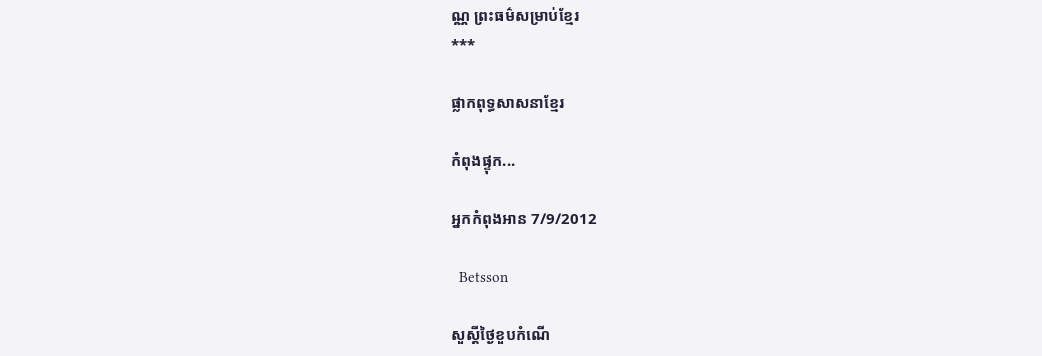ណ្ណ ព្រះធម៌សម្រាប់ខ្មែរ
***

ផ្លាកពុទ្ធសាសនាខ្មែរ

កំពុងផ្ទុក...

អ្នកកំពុងអាន 7/9/2012

  Betsson

សួស្តីថ្ងៃខួបកំណើ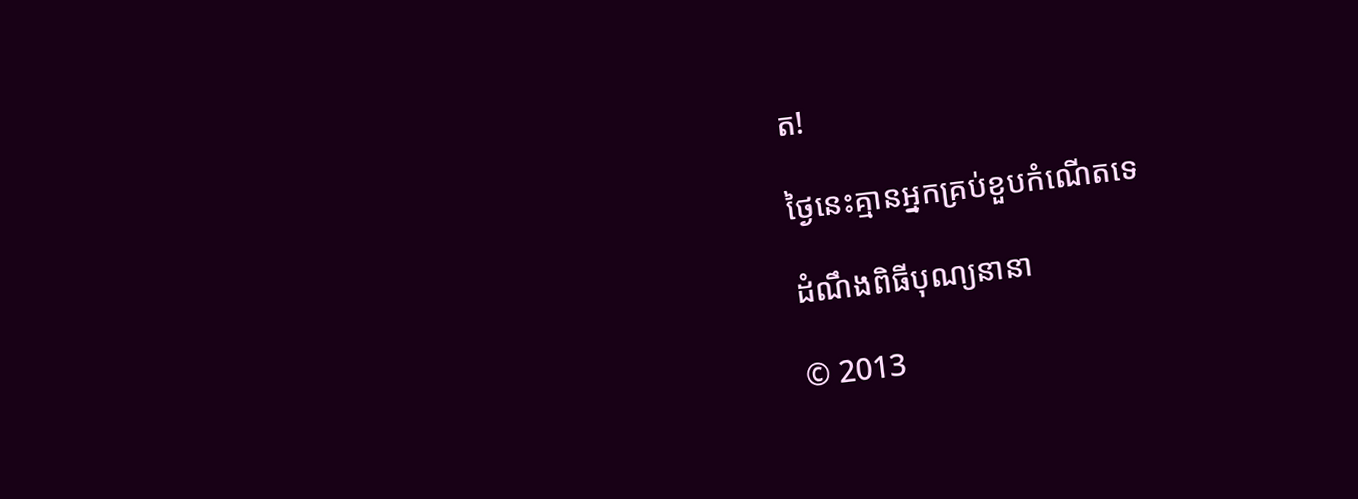ត!

ថ្ងៃនេះគ្មានអ្នកគ្រប់ខួបកំណើតទេ

ដំណឹងពិធីបុណ្យនានា

© 2013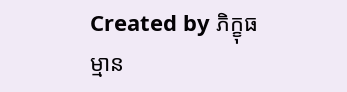Created by ភិក្ខុធម្មាន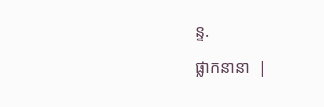ន្ទ.

ផ្លាកនានា  |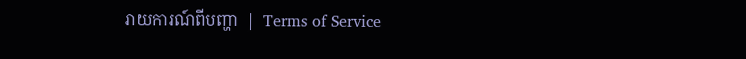រាយការណ៍ពីបញ្ហា  |  Terms of Service